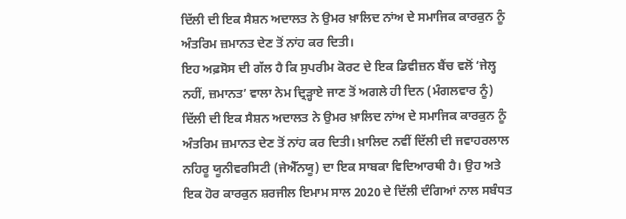ਦਿੱਲੀ ਦੀ ਇਕ ਸੈਸ਼ਨ ਅਦਾਲਤ ਨੇ ਉਮਰ ਖ਼ਾਲਿਦ ਨਾਂਅ ਦੇ ਸਮਾਜਿਕ ਕਾਰਕੁਨ ਨੂੰ ਅੰਤਰਿਮ ਜ਼ਮਾਨਤ ਦੇਣ ਤੋਂ ਨਾਂਹ ਕਰ ਦਿਤੀ।
ਇਹ ਅਫ਼ਸੋਸ ਦੀ ਗੱਲ ਹੈ ਕਿ ਸੁਪਰੀਮ ਕੋਰਟ ਦੇ ਇਕ ਡਿਵੀਜ਼ਨ ਬੈਂਚ ਵਲੋਂ ‘ਜੇਲ੍ਹ ਨਹੀਂ, ਜ਼ਮਾਨਤ’ ਵਾਲਾ ਨੇਮ ਦ੍ਰਿੜ੍ਹਾਏ ਜਾਣ ਤੋਂ ਅਗਲੇ ਹੀ ਦਿਨ (ਮੰਗਲਵਾਰ ਨੂੰ) ਦਿੱਲੀ ਦੀ ਇਕ ਸੈਸ਼ਨ ਅਦਾਲਤ ਨੇ ਉਮਰ ਖ਼ਾਲਿਦ ਨਾਂਅ ਦੇ ਸਮਾਜਿਕ ਕਾਰਕੁਨ ਨੂੰ ਅੰਤਰਿਮ ਜ਼ਮਾਨਤ ਦੇਣ ਤੋਂ ਨਾਂਹ ਕਰ ਦਿਤੀ। ਖ਼ਾਲਿਦ ਨਵੀਂ ਦਿੱਲੀ ਦੀ ਜਵਾਹਰਲਾਲ ਨਹਿਰੂ ਯੂਨੀਵਰਸਿਟੀ (ਜੇਐੱਨਯੂ) ਦਾ ਇਕ ਸਾਬਕਾ ਵਿਦਿਆਰਥੀ ਹੈ। ਉਹ ਅਤੇ ਇਕ ਹੋਰ ਕਾਰਕੁਨ ਸ਼ਰਜੀਲ ਇਮਾਮ ਸਾਲ 2020 ਦੇ ਦਿੱਲੀ ਦੰਗਿਆਂ ਨਾਲ ਸਬੰਧਤ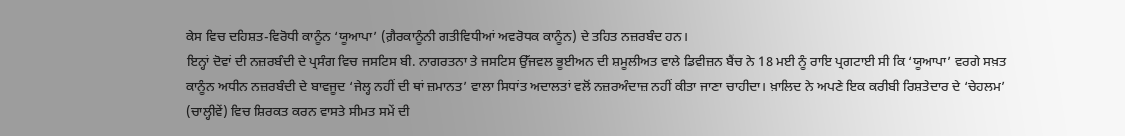ਕੇਸ ਵਿਚ ਦਹਿਸ਼ਤ-ਵਿਰੋਧੀ ਕਾਨੂੰਨ ‘ਯੂਆਪਾ’ (ਗ਼ੈਰਕਾਨੂੰਨੀ ਗਤੀਵਿਧੀਆਂ ਅਵਰੋਧਕ ਕਾਨੂੰਨ) ਦੇ ਤਹਿਤ ਨਜ਼ਰਬੰਦ ਹਨ।
ਇਨ੍ਹਾਂ ਦੋਵਾਂ ਦੀ ਨਜ਼ਰਬੰਦੀ ਦੇ ਪ੍ਰਸੰਗ ਵਿਚ ਜਸਟਿਸ ਬੀ. ਨਾਗਰਤਨਾ ਤੇ ਜਸਟਿਸ ਉੱਜਵਲ ਭੂਈਅਨ ਦੀ ਸ਼ਮੂਲੀਅਤ ਵਾਲੇ ਡਿਵੀਜ਼ਨ ਬੈਂਚ ਨੇ 18 ਮਈ ਨੂੰ ਰਾਇ ਪ੍ਰਗਟਾਈ ਸੀ ਕਿ ‘ਯੂਆਪਾ’ ਵਰਗੇ ਸਖ਼ਤ ਕਾਨੂੰਨ ਅਧੀਨ ਨਜ਼ਰਬੰਦੀ ਦੇ ਬਾਵਜੂਦ ‘ਜੇਲ੍ਹ ਨਹੀਂ ਦੀ ਥਾਂ ਜ਼ਮਾਨਤ’ ਵਾਲਾ ਸਿਧਾਂਤ ਅਦਾਲਤਾਂ ਵਲੋਂ ਨਜ਼ਰਅੰਦਾਜ਼ ਨਹੀਂ ਕੀਤਾ ਜਾਣਾ ਚਾਹੀਦਾ। ਖ਼ਾਲਿਦ ਨੇ ਅਪਣੇ ਇਕ ਕਰੀਬੀ ਰਿਸ਼ਤੇਦਾਰ ਦੇ ‘ਚੇਹਲਮ’ (ਚਾਲ੍ਹੀਵੇਂ) ਵਿਚ ਸ਼ਿਰਕਤ ਕਰਨ ਵਾਸਤੇ ਸੀਮਤ ਸਮੇਂ ਦੀ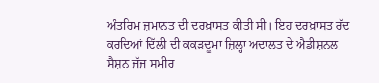ਅੰਤਰਿਮ ਜ਼ਮਾਨਤ ਦੀ ਦਰਖ਼ਾਸਤ ਕੀਤੀ ਸੀ। ਇਹ ਦਰਖ਼ਾਸਤ ਰੱਦ ਕਰਦਿਆਂ ਦਿੱਲੀ ਦੀ ਕਕੜਦੂਮਾ ਜ਼ਿਲ੍ਹਾ ਅਦਾਲਤ ਦੇ ਐਡੀਸ਼ਨਲ ਸੈਸ਼ਨ ਜੱਜ ਸਮੀਰ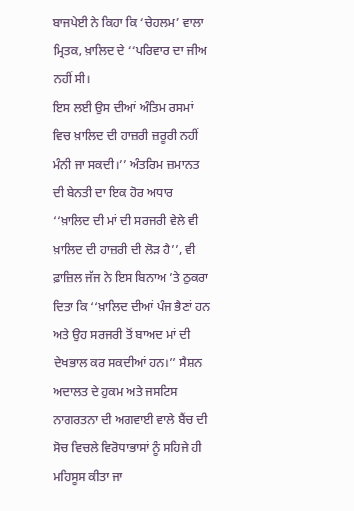ਬਾਜਪੇਈ ਨੇ ਕਿਹਾ ਕਿ ‘ਚੇਹਲਮ’ ਵਾਲਾ ਮ੍ਰਿਤਕ, ਖ਼ਾਲਿਦ ਦੇ ‘‘ਪਰਿਵਾਰ ਦਾ ਜੀਅ ਨਹੀਂ ਸੀ।
ਇਸ ਲਈ ਉਸ ਦੀਆਂ ਅੰਤਿਮ ਰਸਮਾਂ ਵਿਚ ਖ਼ਾਲਿਦ ਦੀ ਹਾਜ਼ਰੀ ਜ਼ਰੂਰੀ ਨਹੀਂ ਮੰਨੀ ਜਾ ਸਕਦੀ।’’ ਅੰਤਰਿਮ ਜ਼ਮਾਨਤ ਦੀ ਬੇਨਤੀ ਦਾ ਇਕ ਹੋਰ ਅਧਾਰ ‘‘ਖ਼ਾਲਿਦ ਦੀ ਮਾਂ ਦੀ ਸਰਜਰੀ ਵੇਲੇ ਵੀ ਖ਼ਾਲਿਦ ਦੀ ਹਾਜ਼ਰੀ ਦੀ ਲੋੜ ਹੈ’’, ਵੀ ਫ਼ਾਜ਼ਿਲ ਜੱਜ ਨੇ ਇਸ ਬਿਨਾਅ ’ਤੇ ਠੁਕਰਾ ਦਿਤਾ ਕਿ ‘‘ਖ਼ਾਲਿਦ ਦੀਆਂ ਪੰਜ ਭੈਣਾਂ ਹਨ ਅਤੇ ਉਹ ਸਰਜਰੀ ਤੋਂ ਬਾਅਦ ਮਾਂ ਦੀ ਦੇਖਭਾਲ ਕਰ ਸਕਦੀਆਂ ਹਨ।’’ ਸੈਸ਼ਨ ਅਦਾਲਤ ਦੇ ਹੁਕਮ ਅਤੇ ਜਸਟਿਸ ਨਾਗਰਤਨਾ ਦੀ ਅਗਵਾਈ ਵਾਲੇ ਬੈਂਚ ਦੀ ਸੋਚ ਵਿਚਲੇ ਵਿਰੋਧਾਭਾਸਾਂ ਨੂੰ ਸਹਿਜੇ ਹੀ ਮਹਿਸੂਸ ਕੀਤਾ ਜਾ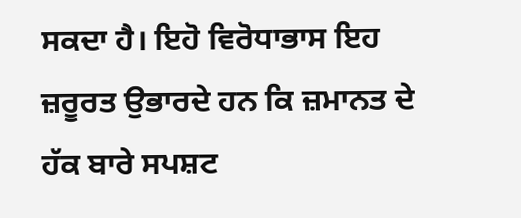ਸਕਦਾ ਹੈ। ਇਹੋ ਵਿਰੋਧਾਭਾਸ ਇਹ ਜ਼ਰੂਰਤ ਉਭਾਰਦੇ ਹਨ ਕਿ ਜ਼ਮਾਨਤ ਦੇ ਹੱਕ ਬਾਰੇ ਸਪਸ਼ਟ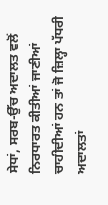ਸੇਧਾਂ, ਸਰਬ-ਉੱਚ ਅਦਾਲਤ ਵਲੋਂ ਨਿਰਧਾਰਤ ਕੀਤੀਆਂ ਜਾਣੀਆਂ ਚਾਹੀਦੀਆਂ ਹਨ ਤਾਂ ਜੋ ਜ਼ਿਲ੍ਹਾ ਪੱਧਰੀ ਅਦਾਲਤਾਂ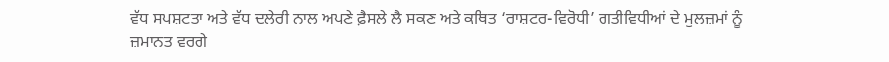ਵੱਧ ਸਪਸ਼ਟਤਾ ਅਤੇ ਵੱਧ ਦਲੇਰੀ ਨਾਲ ਅਪਣੇ ਫ਼ੈਸਲੇ ਲੈ ਸਕਣ ਅਤੇ ਕਥਿਤ ‘ਰਾਸ਼ਟਰ-ਵਿਰੋਧੀ’ ਗਤੀਵਿਧੀਆਂ ਦੇ ਮੁਲਜ਼ਮਾਂ ਨੂੰ ਜ਼ਮਾਨਤ ਵਰਗੇ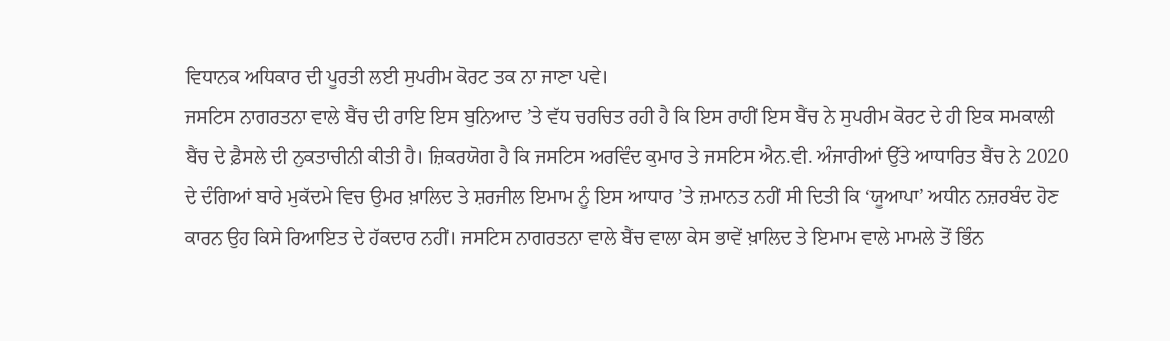ਵਿਧਾਨਕ ਅਧਿਕਾਰ ਦੀ ਪੂਰਤੀ ਲਈ ਸੁਪਰੀਮ ਕੋਰਟ ਤਕ ਨਾ ਜਾਣਾ ਪਵੇ।
ਜਸਟਿਸ ਨਾਗਰਤਨਾ ਵਾਲੇ ਬੈਂਚ ਦੀ ਰਾਇ ਇਸ ਬੁਨਿਆਦ ’ਤੇ ਵੱਧ ਚਰਚਿਤ ਰਹੀ ਹੈ ਕਿ ਇਸ ਰਾਹੀਂ ਇਸ ਬੈਂਚ ਨੇ ਸੁਪਰੀਮ ਕੋਰਟ ਦੇ ਹੀ ਇਕ ਸਮਕਾਲੀ ਬੈਂਚ ਦੇ ਫ਼ੈਸਲੇ ਦੀ ਨੁਕਤਾਚੀਨੀ ਕੀਤੀ ਹੈ। ਜ਼ਿਕਰਯੋਗ ਹੈ ਕਿ ਜਸਟਿਸ ਅਰਵਿੰਦ ਕੁਮਾਰ ਤੇ ਜਸਟਿਸ ਐਨ.ਵੀ. ਅੰਜਾਰੀਆਂ ਉੱਤੇ ਆਧਾਰਿਤ ਬੈਂਚ ਨੇ 2020 ਦੇ ਦੰਗਿਆਂ ਬਾਰੇ ਮੁਕੱਦਮੇ ਵਿਚ ਉਮਰ ਖ਼ਾਲਿਦ ਤੇ ਸ਼ਰਜੀਲ ਇਮਾਮ ਨੂੰ ਇਸ ਆਧਾਰ ’ਤੇ ਜ਼ਮਾਨਤ ਨਹੀਂ ਸੀ ਦਿਤੀ ਕਿ ‘ਯੂਆਪਾ’ ਅਧੀਨ ਨਜ਼ਰਬੰਦ ਹੋਣ ਕਾਰਨ ਉਹ ਕਿਸੇ ਰਿਆਇਤ ਦੇ ਹੱਕਦਾਰ ਨਹੀਂ। ਜਸਟਿਸ ਨਾਗਰਤਨਾ ਵਾਲੇ ਬੈਂਚ ਵਾਲਾ ਕੇਸ ਭਾਵੇਂ ਖ਼ਾਲਿਦ ਤੇ ਇਮਾਮ ਵਾਲੇ ਮਾਮਲੇ ਤੋਂ ਭਿੰਨ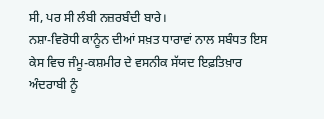ਸੀ, ਪਰ ਸੀ ਲੰਬੀ ਨਜ਼ਰਬੰਦੀ ਬਾਰੇ।
ਨਸ਼ਾ-ਵਿਰੋਧੀ ਕਾਨੂੰਨ ਦੀਆਂ ਸਖ਼ਤ ਧਾਰਾਵਾਂ ਨਾਲ ਸਬੰਧਤ ਇਸ ਕੇਸ ਵਿਚ ਜੰਮੂ-ਕਸ਼ਮੀਰ ਦੇ ਵਸਨੀਕ ਸੱਯਦ ਇਫ਼ਤਿਖ਼ਾਰ ਅੰਦਰਾਬੀ ਨੂੰ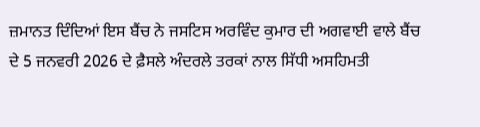ਜ਼ਮਾਨਤ ਦਿੰਦਿਆਂ ਇਸ ਬੈਂਚ ਨੇ ਜਸਟਿਸ ਅਰਵਿੰਦ ਕੁਮਾਰ ਦੀ ਅਗਵਾਈ ਵਾਲੇ ਬੈਂਚ ਦੇ 5 ਜਨਵਰੀ 2026 ਦੇ ਫ਼ੈਸਲੇ ਅੰਦਰਲੇ ਤਰਕਾਂ ਨਾਲ ਸਿੱਧੀ ਅਸਹਿਮਤੀ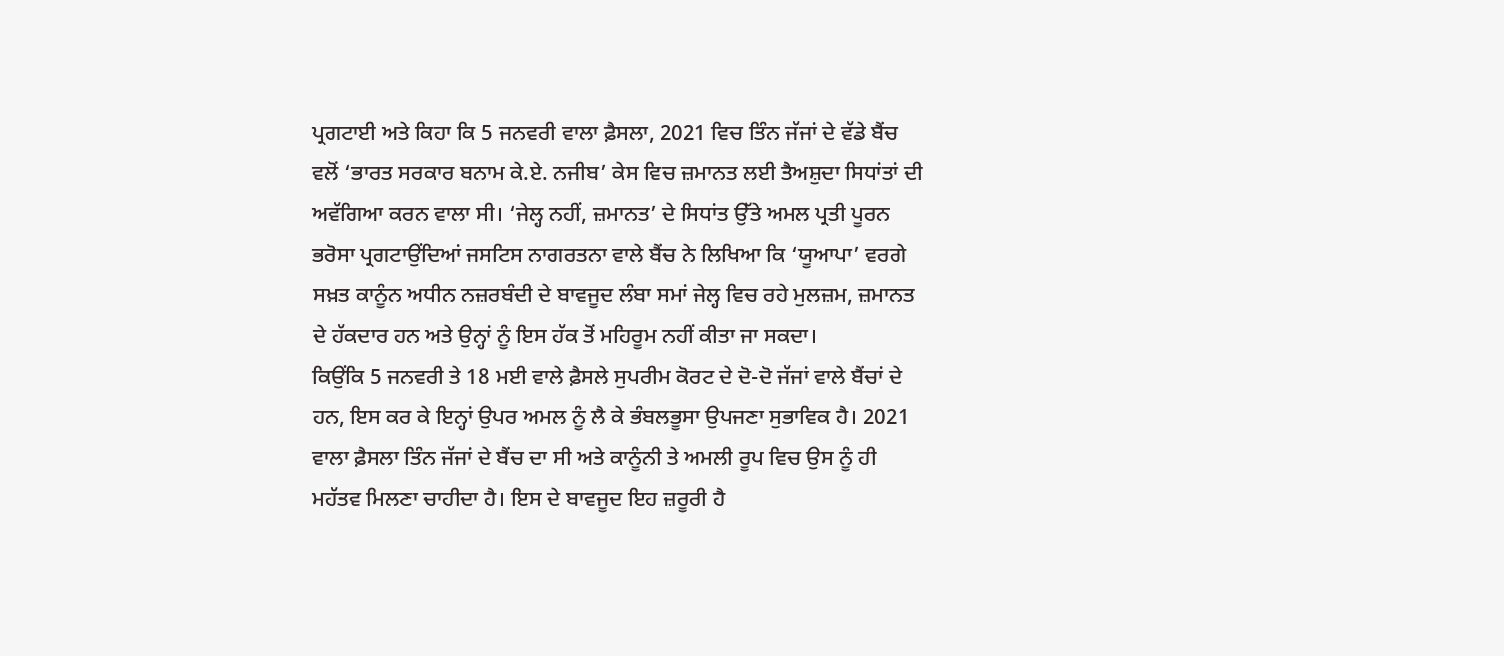ਪ੍ਰਗਟਾਈ ਅਤੇ ਕਿਹਾ ਕਿ 5 ਜਨਵਰੀ ਵਾਲਾ ਫ਼ੈਸਲਾ, 2021 ਵਿਚ ਤਿੰਨ ਜੱਜਾਂ ਦੇ ਵੱਡੇ ਬੈਂਚ ਵਲੋਂ ‘ਭਾਰਤ ਸਰਕਾਰ ਬਨਾਮ ਕੇ.ਏ. ਨਜੀਬ’ ਕੇਸ ਵਿਚ ਜ਼ਮਾਨਤ ਲਈ ਤੈਅਸ਼ੁਦਾ ਸਿਧਾਂਤਾਂ ਦੀ ਅਵੱਗਿਆ ਕਰਨ ਵਾਲਾ ਸੀ। ‘ਜੇਲ੍ਹ ਨਹੀਂ, ਜ਼ਮਾਨਤ’ ਦੇ ਸਿਧਾਂਤ ਉੱਤੇ ਅਮਲ ਪ੍ਰਤੀ ਪੂਰਨ ਭਰੋਸਾ ਪ੍ਰਗਟਾਉਂਦਿਆਂ ਜਸਟਿਸ ਨਾਗਰਤਨਾ ਵਾਲੇ ਬੈਂਚ ਨੇ ਲਿਖਿਆ ਕਿ ‘ਯੂਆਪਾ’ ਵਰਗੇ ਸਖ਼ਤ ਕਾਨੂੰਨ ਅਧੀਨ ਨਜ਼ਰਬੰਦੀ ਦੇ ਬਾਵਜੂਦ ਲੰਬਾ ਸਮਾਂ ਜੇਲ੍ਹ ਵਿਚ ਰਹੇ ਮੁਲਜ਼ਮ, ਜ਼ਮਾਨਤ ਦੇ ਹੱਕਦਾਰ ਹਨ ਅਤੇ ਉਨ੍ਹਾਂ ਨੂੰ ਇਸ ਹੱਕ ਤੋਂ ਮਹਿਰੂਮ ਨਹੀਂ ਕੀਤਾ ਜਾ ਸਕਦਾ।
ਕਿਉਂਕਿ 5 ਜਨਵਰੀ ਤੇ 18 ਮਈ ਵਾਲੇ ਫ਼ੈਸਲੇ ਸੁਪਰੀਮ ਕੋਰਟ ਦੇ ਦੋ-ਦੋ ਜੱਜਾਂ ਵਾਲੇ ਬੈਂਚਾਂ ਦੇ ਹਨ, ਇਸ ਕਰ ਕੇ ਇਨ੍ਹਾਂ ਉਪਰ ਅਮਲ ਨੂੰ ਲੈ ਕੇ ਭੰਬਲਭੂਸਾ ਉਪਜਣਾ ਸੁਭਾਵਿਕ ਹੈ। 2021 ਵਾਲਾ ਫ਼ੈਸਲਾ ਤਿੰਨ ਜੱਜਾਂ ਦੇ ਬੈਂਚ ਦਾ ਸੀ ਅਤੇ ਕਾਨੂੰਨੀ ਤੇ ਅਮਲੀ ਰੂਪ ਵਿਚ ਉਸ ਨੂੰ ਹੀ ਮਹੱਤਵ ਮਿਲਣਾ ਚਾਹੀਦਾ ਹੈ। ਇਸ ਦੇ ਬਾਵਜੂਦ ਇਹ ਜ਼ਰੂਰੀ ਹੈ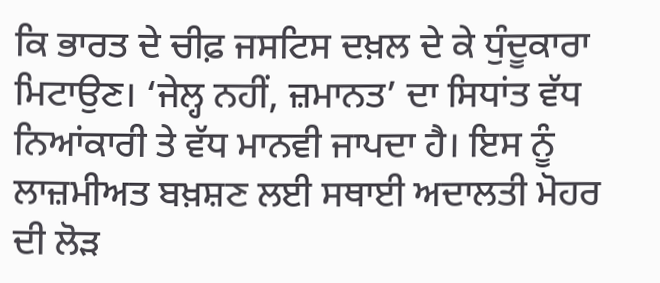ਕਿ ਭਾਰਤ ਦੇ ਚੀਫ਼ ਜਸਟਿਸ ਦਖ਼ਲ ਦੇ ਕੇ ਧੁੰਦੂਕਾਰਾ ਮਿਟਾਉਣ। ‘ਜੇਲ੍ਹ ਨਹੀਂ, ਜ਼ਮਾਨਤ’ ਦਾ ਸਿਧਾਂਤ ਵੱਧ ਨਿਆਂਕਾਰੀ ਤੇ ਵੱਧ ਮਾਨਵੀ ਜਾਪਦਾ ਹੈ। ਇਸ ਨੂੰ ਲਾਜ਼ਮੀਅਤ ਬਖ਼ਸ਼ਣ ਲਈ ਸਥਾਈ ਅਦਾਲਤੀ ਮੋਹਰ ਦੀ ਲੋੜ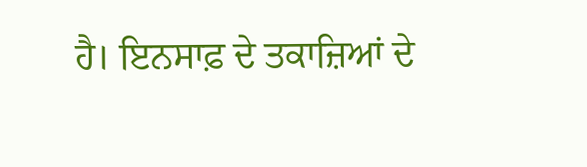ਹੈ। ਇਨਸਾਫ਼ ਦੇ ਤਕਾਜ਼ਿਆਂ ਦੇ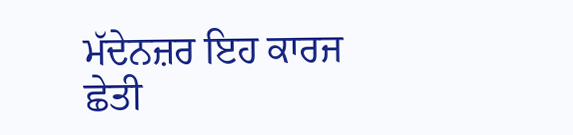ਮੱਦੇਨਜ਼ਰ ਇਹ ਕਾਰਜ ਛੇਤੀ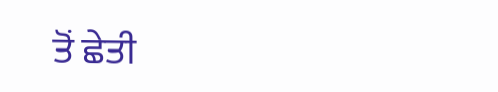ਤੋਂ ਛੇਤੀ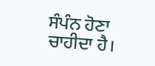ਸੰਪੰਨ ਹੋਣਾ ਚਾਹੀਦਾ ਹੈ।